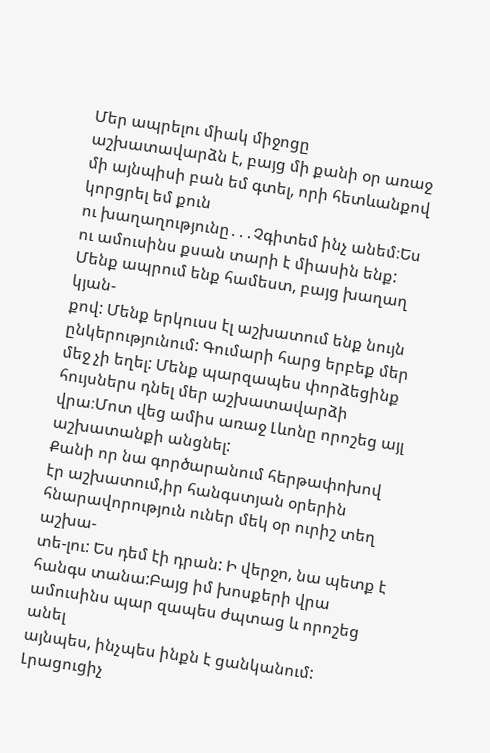Մեր ապրելու միակ միջոցը աշխատավարձն է, բայց մի քանի օր առաջ մի այնպիսի բան եմ գտել, որի հետևանքով կորցրել եմ քուն
ու խաղաղությունը․․․Չգիտեմ ինչ անեմ։Ես ու ամուսինս քսան տարի է միասին ենք: Մենք ապրում ենք համեստ, բայց խաղաղ կյան-
քով: Մենք երկուսս էլ աշխատում ենք նույն ընկերությունում: Գումարի հարց երբեք մեր մեջ չի եղել: Մենք պարզապես փորձեցինք
հույսներս դնել մեր աշխատավարձի վրա։Մոտ վեց ամիս առաջ Լևոնը որոշեց այլ աշխատանքի անցնել:
Քանի որ նա գործարանում հերթափոխով էր աշխատում,իր հանգստյան օրերին հնարավորություն ուներ մեկ օր ուրիշ տեղ աշխա-
տե-լու: Ես դեմ էի դրան: Ի վերջո, նա պետք է հանգս տանա:Բայց իմ խոսքերի վրա ամուսինս պար զապես ժպտաց և որոշեց անել
այնպես, ինչպես ինքն է ցանկանում: Լրացուցիչ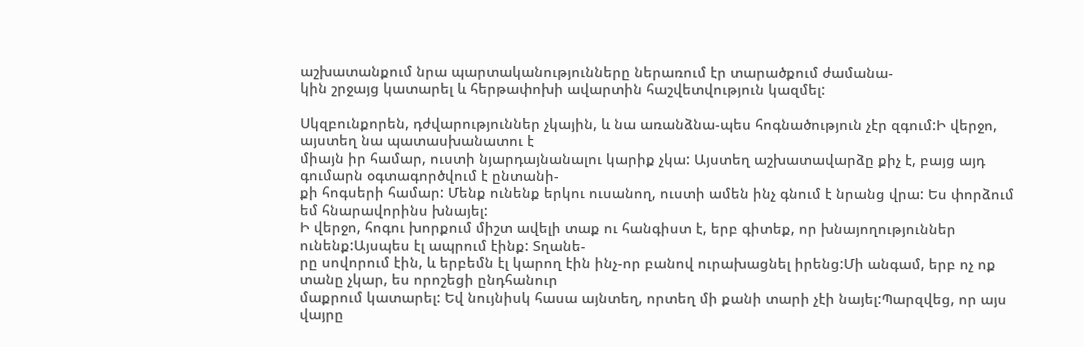աշխատանքում նրա պարտականությունները ներառում էր տարածքում ժամանա-
կին շրջայց կատարել և հերթափոխի ավարտին հաշվետվություն կազմել:

Սկզբունքորեն, դժվարություններ չկային, և նա առանձնա-պես հոգնածություն չէր զգում:Ի վերջո, այստեղ նա պատասխանատու է
միայն իր համար, ուստի նյարդայնանալու կարիք չկա: Այստեղ աշխատավարձը քիչ է, բայց այդ գումարն օգտագործվում է ընտանի-
քի հոգսերի համար: Մենք ունենք երկու ուսանող, ուստի ամեն ինչ գնում է նրանց վրա: Ես փորձում եմ հնարավորինս խնայել:
Ի վերջո, հոգու խորքում միշտ ավելի տաք ու հանգիստ է, երբ գիտեք, որ խնայողություններ ունենք:Այսպես էլ ապրում էինք: Տղանե-
րը սովորում էին, և երբեմն էլ կարող էին ինչ-որ բանով ուրախացնել իրենց:Մի անգամ, երբ ոչ ոք տանը չկար, ես որոշեցի ընդհանուր
մաքրում կատարել: Եվ նույնիսկ հասա այնտեղ, որտեղ մի քանի տարի չէի նայել:Պարզվեց, որ այս վայրը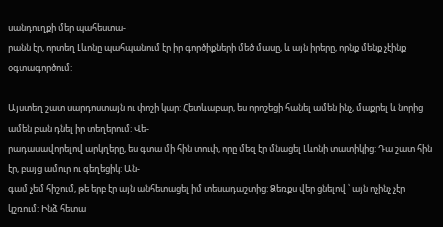սանդուղքի մեր պահեստա-
րանն էր, որտեղ Լևոնը պահպանում էր իր գործիքների մեծ մասը, և այն իրերը, որնք մենք չէինք օգտագործում:

Այստեղ շատ սարդոստայն ու փոշի կար: Հետևաբար, ես որոշեցի հանել ամեն ինչ, մաքրել և նորից ամեն բան դնել իր տեղերում: Վե-
րադասավորելով արկղերը, ես գտա մի հին տուփ, որը մեզ էր մնացել Լևոնի տատիկից: Դա շատ հին էր, բայց ամուր ու գեղեցիկ: Ան-
գամ չեմ հիշում, թե երբ էր այն անհետացել իմ տեսադաշտից: Ձեռքս վեր ցնելով ՝ այն ոչինչ չէր կշռում: Ինձ հետա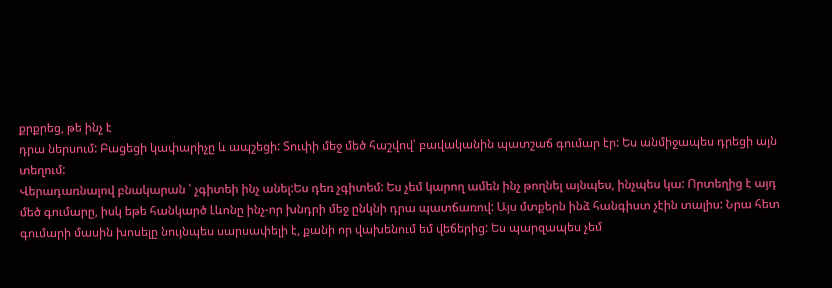քրքրեց, թե ինչ է
դրա ներսում: Բացեցի կափարիչը և ապշեցի: Տուփի մեջ մեծ հաշվով՝ բավականին պատշաճ գումար էր: Ես անմիջապես դրեցի այն
տեղում:
Վերադառնալով բնակարան ՝ չգիտեի ինչ անել:Ես դեռ չգիտեմ: Ես չեմ կարող ամեն ինչ թողնել այնպես, ինչպես կա: Որտեղից է այդ
մեծ գումարը, իսկ եթե հանկարծ Լևոնը ինչ-որ խնդրի մեջ ընկնի դրա պատճառով: Այս մտքերն ինձ հանգիստ չէին տալիս: Նրա հետ
գումարի մասին խոսելը նույնպես սարսափելի է, քանի որ վախենում եմ վեճերից: Ես պարզապես չեմ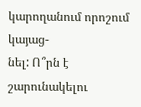կարողանում որոշում կայաց-
նել: Ո՞րն է շարունակելու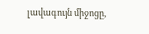լավագույն միջոցը,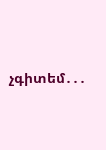չգիտեմ․․․